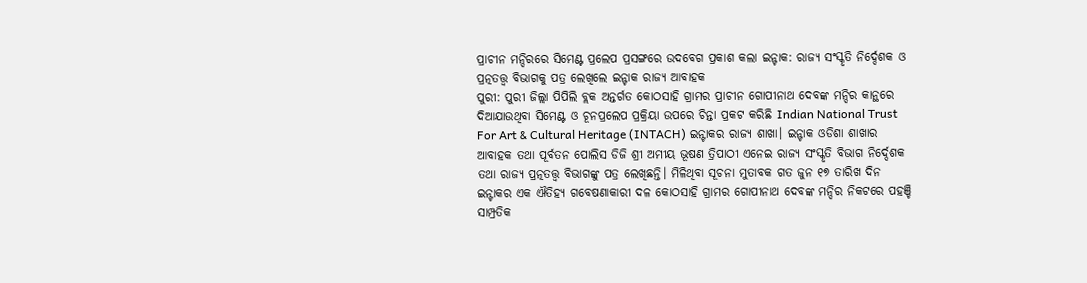ପ୍ରାଚୀନ ମନ୍ଦିରରେ ସିମେଣ୍ଟ ପ୍ରଲେପ ପ୍ରସଙ୍ଗରେ ଉଦବେଗ ପ୍ରକାଶ କଲା ଇନ୍ଟାକ: ରାଜ୍ୟ ସଂସ୍କୃତି ନିର୍ଦ୍ଦେଶକ ଓ ପ୍ରତ୍ନତତ୍ତ୍ୱ ବିଭାଗକୁ ପତ୍ର ଲେଖିଲେ ଇନ୍ଟାକ ରାଜ୍ୟ ଆବାହକ
ପୁରୀ: ପୁରୀ ଜିଲ୍ଲା ପିପିଲି ବ୍ଲକ ଅନ୍ତର୍ଗତ କୋଠସାହି ଗ୍ରାମର ପ୍ରାଚୀନ ଗୋପୀନାଥ ଦେବଙ୍କ ମନ୍ଦିର କାନ୍ଥରେ ଦିଆଯାଉଥିବା ସିମେଣ୍ଟ ଓ ଚୂନପ୍ରଲେପ ପ୍ରକ୍ରିୟା ଉପରେ ଚିନ୍ତା ପ୍ରକଟ କରିଛି Indian National Trust For Art & Cultural Heritage (INTACH) ଇନ୍ଟାକର ରାଜ୍ୟ ଶାଖା। ଇନ୍ଟାକ ଓଡିଶା ଶାଖାର ଆବାହକ ତଥା ପୂର୍ବତନ ପୋଲିସ ଡିଜି ଶ୍ରୀ ଅମୀୟ ଭୂଷଣ ତ୍ରିପାଠୀ ଏନେଇ ରାଜ୍ୟ ସଂସ୍କୃତି ବିଭାଗ ନିର୍ଦ୍ଦେଶକ ତଥା ରାଜ୍ୟ ପ୍ରତ୍ନତତ୍ତ୍ୱ ବିଭାଗଙ୍କୁ ପତ୍ର ଲେଖିଛନ୍ତି। ମିଳିଥିବା ସୂଚନା ମୁତାବକ ଗତ ଜୁନ ୧୭ ତାରିଖ ଦିନ ଇନ୍ଟାକର ଏକ ଐତିହ୍ୟ ଗବେଷଣାକାରୀ ଦଳ କୋଠସାହି ଗ୍ରାମର ଗୋପୀନାଥ ଦେବଙ୍କ ମନ୍ଦିର ନିକଟରେ ପହଞ୍ଚି ସାମ୍ପ୍ରତିକ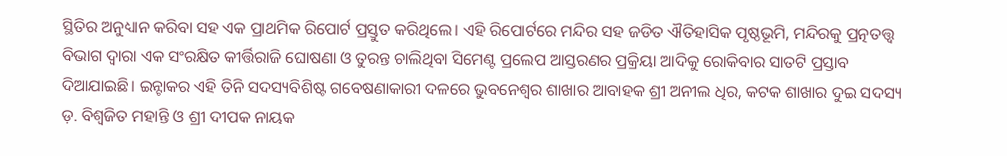ସ୍ଥିତିର ଅନୁଧ୍ୟାନ କରିବା ସହ ଏକ ପ୍ରାଥମିକ ରିପୋର୍ଟ ପ୍ରସ୍ତୁତ କରିଥିଲେ। ଏହି ରିପୋର୍ଟରେ ମନ୍ଦିର ସହ ଜଡିତ ଐତିହାସିକ ପୃଷ୍ଠଭୂମି, ମନ୍ଦିରକୁ ପ୍ରତ୍ନତତ୍ତ୍ୱ ବିଭାଗ ଦ୍ଵାରା ଏକ ସଂରକ୍ଷିତ କୀର୍ତ୍ତିରାଜି ଘୋଷଣା ଓ ତୁରନ୍ତ ଚାଲିଥିବା ସିମେଣ୍ଟ ପ୍ରଲେପ ଆସ୍ତରଣର ପ୍ରକ୍ରିୟା ଆଦିକୁ ରୋକିବାର ସାତଟି ପ୍ରସ୍ତାବ ଦିଆଯାଇଛି। ଇନ୍ଟାକର ଏହି ତିନି ସଦସ୍ୟବିଶିଷ୍ଟ ଗବେଷଣାକାରୀ ଦଳରେ ଭୁବନେଶ୍ବର ଶାଖାର ଆବାହକ ଶ୍ରୀ ଅନୀଲ ଧିର, କଟକ ଶାଖାର ଦୁଇ ସଦସ୍ୟ ଡ଼. ବିଶ୍ଵଜିତ ମହାନ୍ତି ଓ ଶ୍ରୀ ଦୀପକ ନାୟକ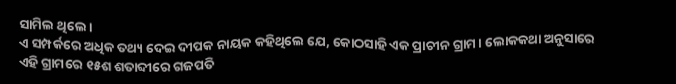ସାମିଲ ଥିଲେ।
ଏ ସମ୍ପର୍କରେ ଅଧିକ ତଥ୍ୟ ଦେଇ ଦୀପକ ନାୟକ କହିଥିଲେ ଯେ, କୋଠସାହି ଏକ ପ୍ରାଚୀନ ଗ୍ରାମ। ଲୋକକଥା ଅନୁସାରେ ଏହି ଗ୍ରାମରେ ୧୫ଶ ଶତାବ୍ଦୀରେ ଗଜପତି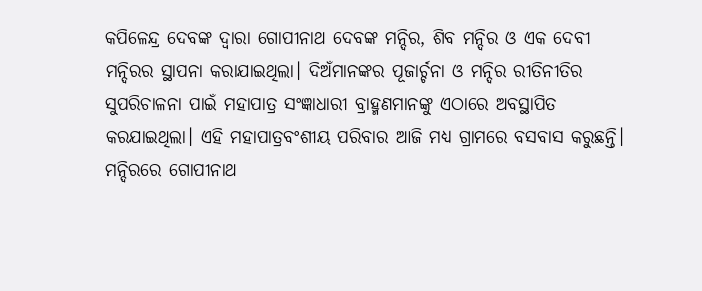କପିଳେନ୍ଦ୍ର ଦେବଙ୍କ ଦ୍ଵାରା ଗୋପୀନାଥ ଦେବଙ୍କ ମନ୍ଦିର, ଶିବ ମନ୍ଦିର ଓ ଏକ ଦେବୀ ମନ୍ଦିରର ସ୍ଥାପନା କରାଯାଇଥିଲା। ଦିଅଁମାନଙ୍କର ପୂଜାର୍ଚ୍ଚନା ଓ ମନ୍ଦିର ରୀତିନୀତିର ସୁପରିଚାଳନା ପାଇଁ ମହାପାତ୍ର ସଂଜ୍ଞାଧାରୀ ବ୍ରାହ୍ମଣମାନଙ୍କୁ ଏଠାରେ ଅବସ୍ଥାପିତ କରଯାଇଥିଲା। ଏହି ମହାପାତ୍ରବଂଶୀୟ ପରିବାର ଆଜି ମଧ୍ୟ ଗ୍ରାମରେ ବସବାସ କରୁଛନ୍ତି। ମନ୍ଦିରରେ ଗୋପୀନାଥ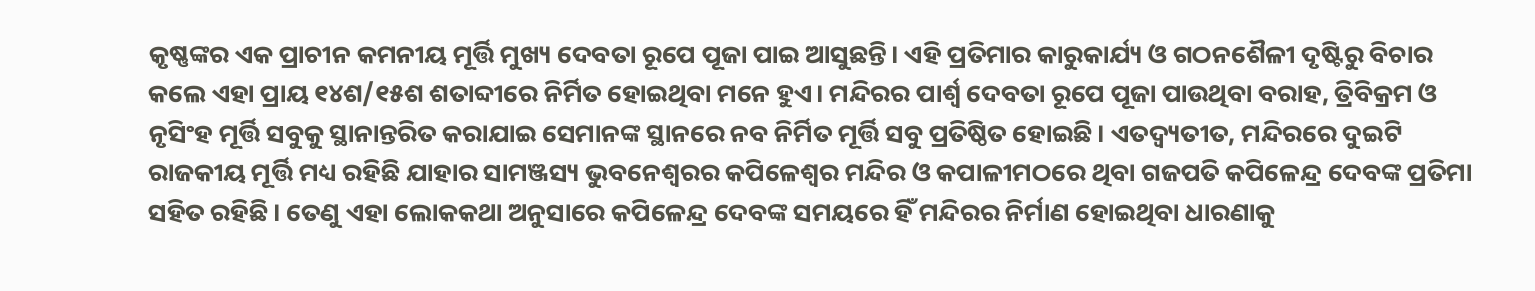କୃଷ୍ଣଙ୍କର ଏକ ପ୍ରାଚୀନ କମନୀୟ ମୂର୍ତ୍ତି ମୁଖ୍ୟ ଦେବତା ରୂପେ ପୂଜା ପାଇ ଆସୁଛନ୍ତି। ଏହି ପ୍ରତିମାର କାରୁକାର୍ଯ୍ୟ ଓ ଗଠନଶୈଳୀ ଦୃଷ୍ଟିରୁ ବିଚାର କଲେ ଏହା ପ୍ରାୟ ୧୪ଶ/୧୫ଶ ଶତାବ୍ଦୀରେ ନିର୍ମିତ ହୋଇଥିବା ମନେ ହୁଏ। ମନ୍ଦିରର ପାର୍ଶ୍ଵ ଦେବତା ରୂପେ ପୂଜା ପାଉଥିବା ବରାହ, ତ୍ରିବିକ୍ରମ ଓ ନୃସିଂହ ମୂର୍ତ୍ତି ସବୁକୁ ସ୍ଥାନାନ୍ତରିତ କରାଯାଇ ସେମାନଙ୍କ ସ୍ଥାନରେ ନବ ନିର୍ମିତ ମୂର୍ତ୍ତି ସବୁ ପ୍ରତିଷ୍ଠିତ ହୋଇଛି। ଏତଦ୍ବ୍ୟତୀତ, ମନ୍ଦିରରେ ଦୁଇଟି ରାଜକୀୟ ମୂର୍ତ୍ତି ମଧ୍ୟ ରହିଛି ଯାହାର ସାମଞ୍ଜସ୍ୟ ଭୁବନେଶ୍ବରର କପିଳେଶ୍ୱର ମନ୍ଦିର ଓ କପାଳୀମଠରେ ଥିବା ଗଜପତି କପିଳେନ୍ଦ୍ର ଦେବଙ୍କ ପ୍ରତିମା ସହିତ ରହିଛି। ତେଣୁ ଏହା ଲୋକକଥା ଅନୁସାରେ କପିଳେନ୍ଦ୍ର ଦେବଙ୍କ ସମୟରେ ହିଁ ମନ୍ଦିରର ନିର୍ମାଣ ହୋଇଥିବା ଧାରଣାକୁ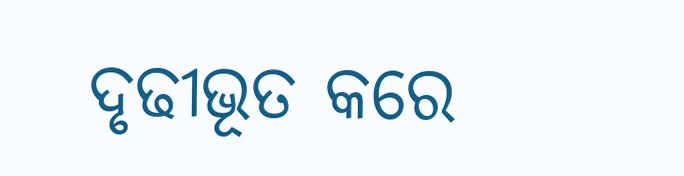ଦୃଢୀଭୂତ କରେ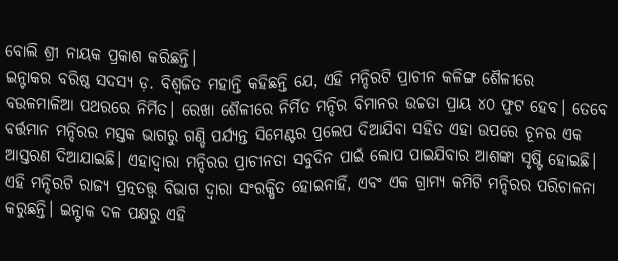ବୋଲି ଶ୍ରୀ ନାୟକ ପ୍ରକାଶ କରିଛନ୍ତି।
ଇନ୍ଟାକର ବରିଷ୍ଠ ସଦସ୍ୟ ଡ଼. ବିଶ୍ୱଜିତ ମହାନ୍ତି କହିଛନ୍ତି ଯେ, ଏହି ମନ୍ଦିରଟି ପ୍ରାଚୀନ କଳିଙ୍ଗ ଶୈଳୀରେ ବଉଳମାଳିଆ ପଥରରେ ନିର୍ମିତ। ରେଖା ଶୈଳୀରେ ନିର୍ମିତ ମନ୍ଦିର ବିମାନର ଉଚ୍ଚତା ପ୍ରାୟ ୪୦ ଫୁଟ ହେବ। ତେବେ ବର୍ତ୍ତମାନ ମନ୍ଦିରର ମସ୍ତକ ଭାଗରୁ ଗଣ୍ଡି ପର୍ଯ୍ୟନ୍ତ ସିମେଣ୍ଟର ପ୍ରଲେପ ଦିଆଯିବା ସହିତ ଏହା ଉପରେ ଚୂନର ଏକ ଆସ୍ତରଣ ଦିଆଯାଇଛି। ଏହାଦ୍ୱାରା ମନ୍ଦିରର ପ୍ରାଚୀନତା ସବୁଦିନ ପାଇଁ ଲୋପ ପାଇଯିବାର ଆଶଙ୍କା ସୃଷ୍ଟି ହୋଇଛି। ଏହି ମନ୍ଦିରଟି ରାଜ୍ୟ ପ୍ରତ୍ନତତ୍ତ୍ୱ ବିଭାଗ ଦ୍ୱାରା ସଂରକ୍ଷିତ ହୋଇନାହିଁ, ଏବଂ ଏକ ଗ୍ରାମ୍ୟ କମିଟି ମନ୍ଦିରର ପରିଚାଳନା କରୁଛନ୍ତି। ଇନ୍ଟାକ ଦଳ ପକ୍ଷରୁ ଏହି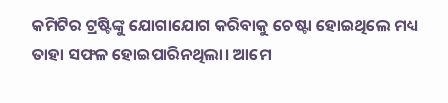କମିଟିର ଟ୍ରଷ୍ଟିଙ୍କୁ ଯୋଗାଯୋଗ କରିବାକୁ ଚେଷ୍ଟା ହୋଇଥିଲେ ମଧ୍ୟ ତାହା ସଫଳ ହୋଇପାରିନଥିଲା। ଆମେ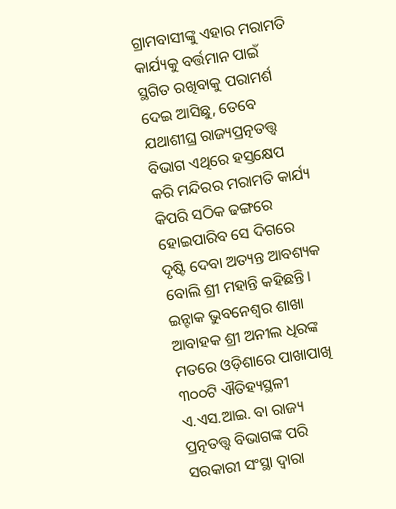ଗ୍ରାମବାସୀଙ୍କୁ ଏହାର ମରାମତି କାର୍ଯ୍ୟକୁ ବର୍ତ୍ତମାନ ପାଇଁ ସ୍ଥଗିତ ରଖିବାକୁ ପରାମର୍ଶ ଦେଇ ଆସିଛୁ, ତେବେ ଯଥାଶୀଘ୍ର ରାଜ୍ୟପ୍ରତ୍ନତତ୍ତ୍ୱ ବିଭାଗ ଏଥିରେ ହସ୍ତକ୍ଷେପ କରି ମନ୍ଦିରର ମରାମତି କାର୍ଯ୍ୟ କିପରି ସଠିକ ଢଙ୍ଗରେ ହୋଇପାରିବ ସେ ଦିଗରେ ଦୃଷ୍ଟି ଦେବା ଅତ୍ୟନ୍ତ ଆବଶ୍ୟକ ବୋଲି ଶ୍ରୀ ମହାନ୍ତି କହିଛନ୍ତି।
ଇନ୍ଟାକ ଭୁବନେଶ୍ୱର ଶାଖା ଆବାହକ ଶ୍ରୀ ଅନୀଲ ଧିରଙ୍କ ମତରେ ଓଡ଼ିଶାରେ ପାଖାପାଖି ୩୦୦ଟି ଐତିହ୍ୟସ୍ଥଳୀ ଏ.ଏସ.ଆଇ. ବା ରାଜ୍ୟ ପ୍ରତ୍ନତତ୍ତ୍ୱ ବିଭାଗଙ୍କ ପରି ସରକାରୀ ସଂସ୍ଥା ଦ୍ୱାରା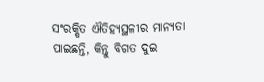ସଂରକ୍ଷିତ ଐତିହ୍ୟସ୍ଥଳୀର ମାନ୍ୟତା ପାଇଛନ୍ତି, କିନ୍ତୁ ବିଗତ ଦୁଇ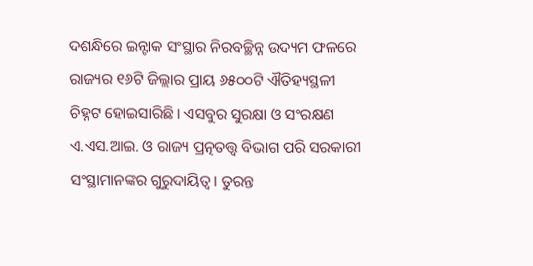ଦଶନ୍ଧିରେ ଇନ୍ଟାକ ସଂସ୍ଥାର ନିରବଚ୍ଛିନ୍ନ ଉଦ୍ୟମ ଫଳରେ ରାଜ୍ୟର ୧୬ଟି ଜିଲ୍ଲାର ପ୍ରାୟ ୬୫୦୦ଟି ଐତିହ୍ୟସ୍ଥଳୀ ଚିହ୍ନଟ ହୋଇସାରିଛି। ଏସବୁର ସୁରକ୍ଷା ଓ ସଂରକ୍ଷଣ ଏ.ଏସ.ଆଇ. ଓ ରାଜ୍ୟ ପ୍ରତ୍ନତତ୍ତ୍ୱ ବିଭାଗ ପରି ସରକାରୀ ସଂସ୍ଥାମାନଙ୍କର ଗୁରୁଦାୟିତ୍ୱ। ତୁରନ୍ତ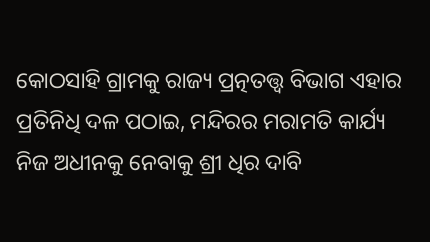କୋଠସାହି ଗ୍ରାମକୁ ରାଜ୍ୟ ପ୍ରତ୍ନତତ୍ତ୍ୱ ବିଭାଗ ଏହାର ପ୍ରତିନିଧି ଦଳ ପଠାଇ, ମନ୍ଦିରର ମରାମତି କାର୍ଯ୍ୟ ନିଜ ଅଧୀନକୁ ନେବାକୁ ଶ୍ରୀ ଧିର ଦାବି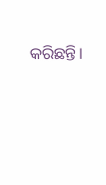କରିଛନ୍ତି।